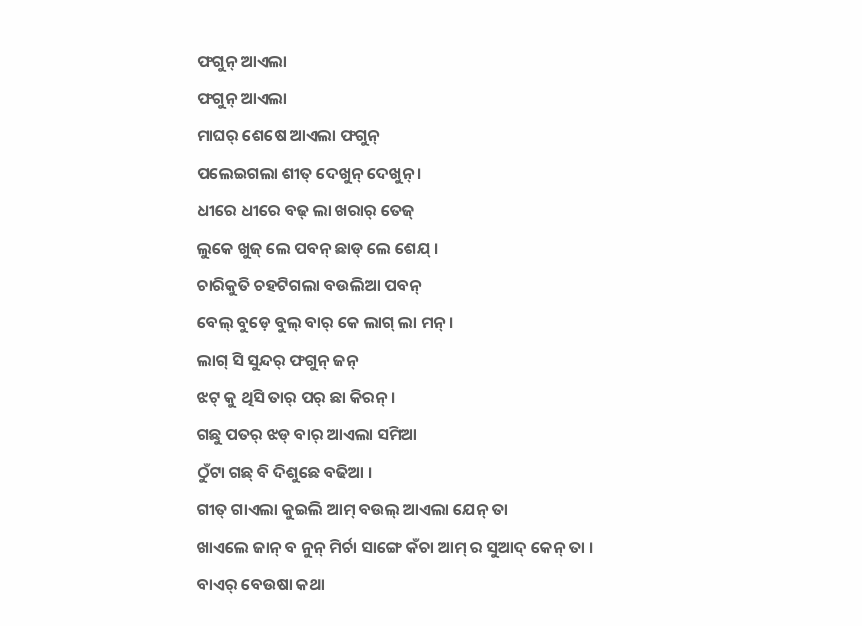ଫଗୁନ୍ ଆଏଲା
ଫଗୁନ୍ ଆଏଲା
ମାଘର୍ ଶେଷେ ଆଏଲା ଫଗୁନ୍
ପଲେଇଗଲା ଶୀତ୍ ଦେଖୁନ୍ ଦେଖୁନ୍ ।
ଧୀରେ ଧୀରେ ବଢ୍ ଲା ଖରାର୍ ତେଜ୍
ଲୁକେ ଖୁଜ୍ ଲେ ପବନ୍ ଛାଡ୍ ଲେ ଶେଯ୍ ।
ଚାରିକୁତି ଚହଟିଗଲା ବଉଲିଆ ପବନ୍
ବେଲ୍ ବୁଡ଼େ ବୁଲ୍ ବାର୍ କେ ଲାଗ୍ ଲା ମନ୍ ।
ଲାଗ୍ ସି ସୁନ୍ଦର୍ ଫଗୁନ୍ ଜନ୍
ଝଟ୍ କୁ ଥିସି ତାର୍ ପର୍ ଛା କିରନ୍ ।
ଗଛୁ ପତର୍ ଝଡ୍ ବାର୍ ଆଏଲା ସମିଆ
ଠୁଁଟା ଗଛ୍ ବି ଦିଶୁଛେ ବଢିଆ ।
ଗୀତ୍ ଗାଏଲା କୁଇଲି ଆମ୍ ବଉଲ୍ ଆଏଲା ଯେନ୍ ତା
ଖାଏଲେ ଜାନ୍ ବ ନୁନ୍ ମିର୍ଚା ସାଙ୍ଗେ କଁଚା ଆମ୍ ର ସୁଆଦ୍ କେନ୍ ତା ।
ବାଏର୍ ବେଉଷା କଥା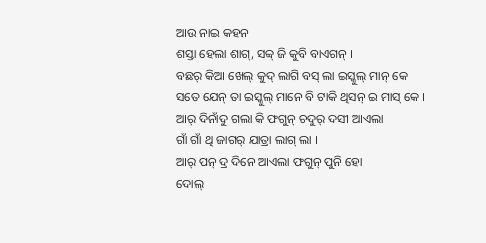ଆଉ ନାଇ କହନ
ଶସ୍ତା ହେଲା ଶାଗ୍, ସବ୍ବ୍ ଜି କୁବି ବାଏଗନ୍ ।
ବଛର୍ କିଆ ଖେଲ୍ କୁଦ୍ ଲାଗି ବସ୍ ଲା ଇସ୍କୁଲ୍ ମାନ୍ କେ
ସତେ ଯେନ୍ ତା ଇସ୍କୁଲ୍ ମାନେ ବି ଟାକି ଥିସନ୍ ଇ ମାସ୍ କେ ।
ଆର୍ ଦିନାଁଦୁ ଗଲା କି ଫଗୁନ୍ ଚଦୁର୍ ଦସୀ ଆଏଲା
ଗାଁ ଗାଁ ଥି ଜାଗର୍ ଯାତ୍ରା ଲାଗ୍ ଲା ।
ଆର୍ ପନ୍ ଦ୍ର ଦିନେ ଆଏଲା ଫଗୁନ୍ ପୁନି ହୋ
ଦୋଲ୍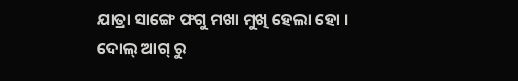ଯାତ୍ରା ସାଙ୍ଗେ ଫଗୁ ମଖା ମୁଖି ହେଲା ହୋ ।
ଦୋଲ୍ ଆଗ୍ ରୁ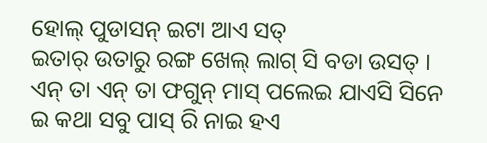ହୋଲ୍ ପୁଡାସନ୍ ଇଟା ଆଏ ସତ୍
ଇତାର୍ ଉତାରୁ ରଙ୍ଗ ଖେଲ୍ ଲାଗ୍ ସି ବଡା ଉସତ୍ ।
ଏନ୍ ତା ଏନ୍ ତା ଫଗୁନ୍ ମାସ୍ ପଲେଇ ଯାଏସି ସିନେ
ଇ କଥା ସବୁ ପାସ୍ ରି ନାଇ ହଏ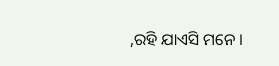,ରହି ଯାଏସି ମନେ ।